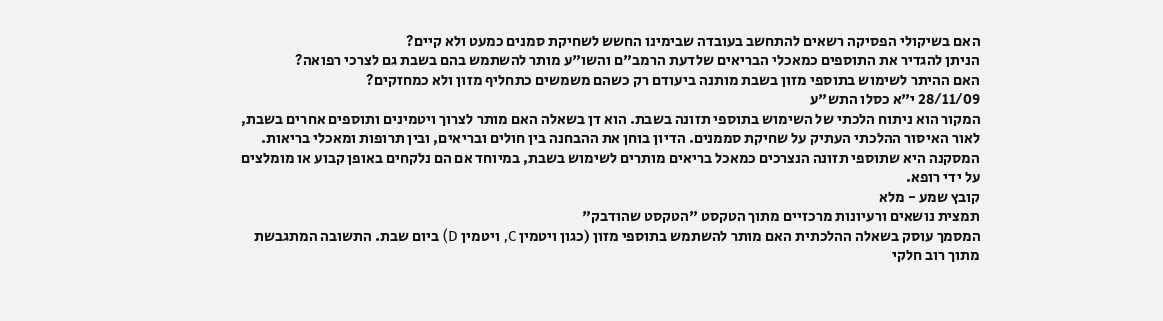האם בשיקולי הפסיקה רשאים להתחשב בעובדה שבימינו החשש לשחיקת סמנים כמעט ולא קיים?
הניתן להגדיר את התוספים כמאכלי הבריאים שלדעת הרמב"ם והשו"ע מותר להשתמש בהם בשבת גם לצרכי רפואה?
האם ההיתר לשימוש בתוספי מזון בשבת מותנה ביעודם רק כשהם משמשים כתחליף מזון ולא כמחזקים?
28/11/09 י"א כסלו התש"ע
המקור הוא ניתוח הלכתי של השימוש בתוספי תזונה בשבת. הוא דן בשאלה האם מותר לצרוך ויטמינים ותוספים אחרים בשבת, לאור האיסור ההלכתי העתיק על שחיקת סממנים. הדיון בוחן את ההבחנה בין חולים ובריאים, ובין תרופות ומאכלי בריאות. המסקנה היא שתוספי תזונה הנצרכים כמאכל בריאים מותרים לשימוש בשבת, במיוחד אם הם נלקחים באופן קבוע או מומלצים על ידי רופא.
קובץ שמע - מלא
תמצית נושאים ורעיונות מרכזיים מתוך הטקסט "הטקסט שהודבק"
המסמך עוסק בשאלה ההלכתית האם מותר להשתמש בתוספי מזון (כגון ויטמין C, ויטמין D) ביום שבת. התשובה המתגבשת מתוך רוב חלקי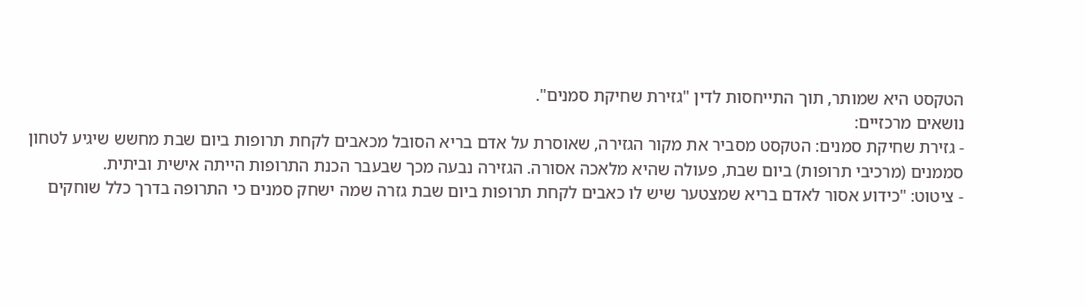הטקסט היא שמותר, תוך התייחסות לדין "גזירת שחיקת סמנים".
נושאים מרכזיים:
- גזירת שחיקת סמנים: הטקסט מסביר את מקור הגזירה, שאוסרת על אדם בריא הסובל מכאבים לקחת תרופות ביום שבת מחשש שיגיע לטחון סממנים (מרכיבי תרופות) ביום שבת, פעולה שהיא מלאכה אסורה. הגזירה נבעה מכך שבעבר הכנת התרופות הייתה אישית וביתית.
- ציטוט: "כידוע אסור לאדם בריא שמצטער שיש לו כאבים לקחת תרופות ביום שבת גזרה שמה ישחק סמנים כי התרופה בדרך כלל שוחקים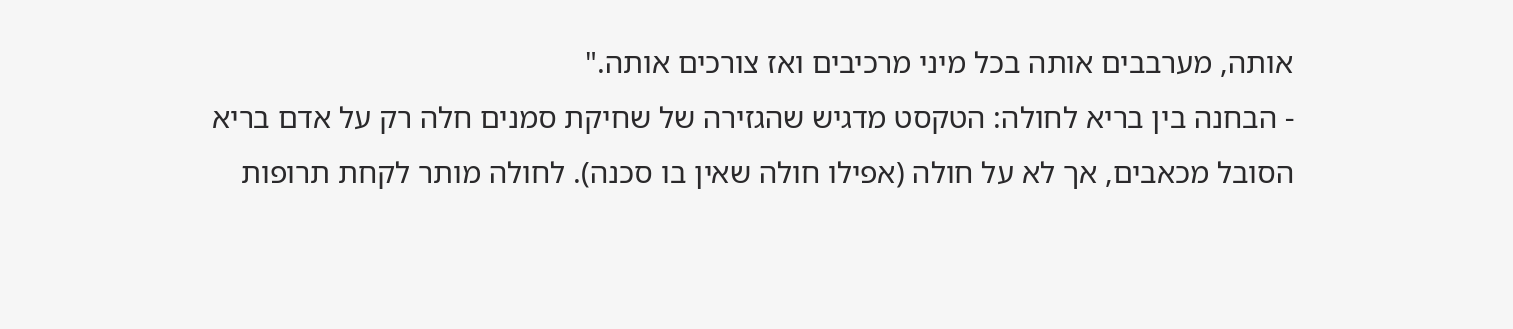אותה, מערבבים אותה בכל מיני מרכיבים ואז צורכים אותה."
- הבחנה בין בריא לחולה: הטקסט מדגיש שהגזירה של שחיקת סמנים חלה רק על אדם בריא הסובל מכאבים, אך לא על חולה (אפילו חולה שאין בו סכנה). לחולה מותר לקחת תרופות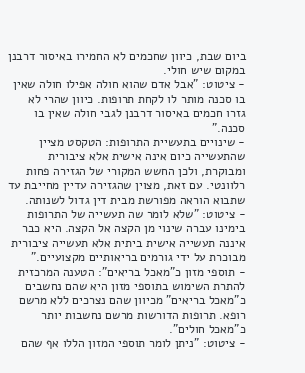ביום שבת, כיוון שחכמים לא החמירו באיסור דרבנן במקום שיש חולי.
- ציטוט: "אבל אדם שהוא חולה אפילו חולה שאין בו סכנה מותר לו לקחת תרופות. כיוון שהרי לא גזרו חכמים באיסור דרבנן לגבי חולה שאין בו סכנה."
- שינויים בתעשיית התרופות: הטקסט מציין שהתעשייה כיום אינה אישית אלא ציבורית ומבוקרת, ולכן החשש המקורי של הגזירה פחות רלוונטי. עם זאת, מצוין שהגזירה עדיין מחייבת עד שתבוא הוראה מפורשת מבית דין גדול לשנותה.
- ציטוט: "שלא לומר שה תעשייה של התרופות בימינו עברה שינוי מן הקצה אל הקצה. היא כבר איננה תעשייה אישית ביתית אלא תעשייה ציבורית מבוכרת על ידי גורמים בריאותיים מקצועיים."
- תוספי מזון כ"מאכל בריאים": הטענה המרכזית להתרת השימוש בתוספי מזון היא שהם נחשבים כ"מאכל בריאים" מכיוון שהם נצרכים ללא מרשם רופא. תרופות הדורשות מרשם נחשבות יותר כ"מאכל חולים".
- ציטוט: "ניתן לומר תוספי המזון הללו אף שהם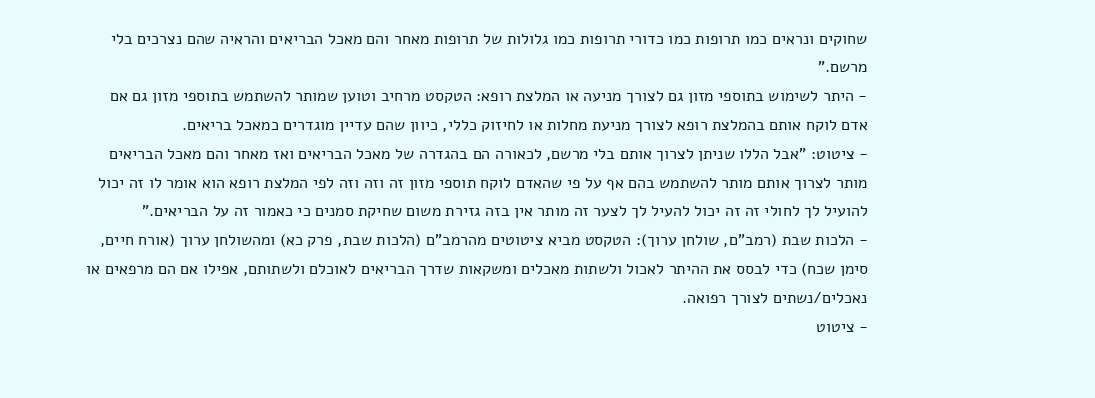שחוקים ונראים כמו תרופות כמו כדורי תרופות כמו גלולות של תרופות מאחר והם מאכל הבריאים והראיה שהם נצרכים בלי מרשם."
- היתר לשימוש בתוספי מזון גם לצורך מניעה או המלצת רופא: הטקסט מרחיב וטוען שמותר להשתמש בתוספי מזון גם אם אדם לוקח אותם בהמלצת רופא לצורך מניעת מחלות או לחיזוק כללי, כיוון שהם עדיין מוגדרים כמאכל בריאים.
- ציטוט: "אבל הללו שניתן לצרוך אותם בלי מרשם, לכאורה הם בהגדרה של מאכל הבריאים ואז מאחר והם מאכל הבריאים מותר לצרוך אותם מותר להשתמש בהם אף על פי שהאדם לוקח תוספי מזון זה וזה וזה לפי המלצת רופא הוא אומר לו זה יכול להועיל לך לחולי זה זה יכול להעיל לך לצער זה מותר אין בזה גזירת משום שחיקת סמנים כי כאמור זה על הבריאים."
- הלכות שבת (רמב"ם, שולחן ערוך): הטקסט מביא ציטוטים מהרמב"ם (הלכות שבת, פרק כא) ומהשולחן ערוך (אורח חיים, סימן שכח) כדי לבסס את ההיתר לאכול ולשתות מאכלים ומשקאות שדרך הבריאים לאוכלם ולשתותם, אפילו אם הם מרפאים או נאכלים/נשתים לצורך רפואה.
- ציטוט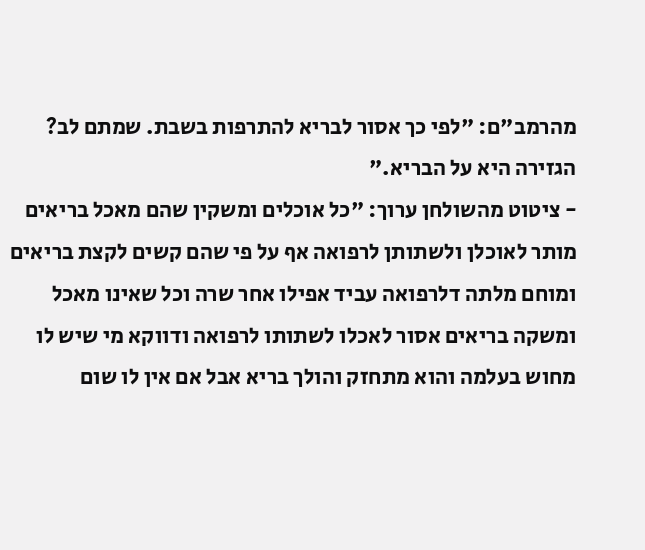מהרמב"ם: "לפי כך אסור לבריא להתרפות בשבת. שמתם לב? הגזירה היא על הבריא."
- ציטוט מהשולחן ערוך: "כל אוכלים ומשקין שהם מאכל בריאים מותר לאוכלן ולשתותן לרפואה אף על פי שהם קשים לקצת בריאים ומוחם מלתה דלרפואה עביד אפילו אחר שרה וכל שאינו מאכל ומשקה בריאים אסור לאכלו לשתותו לרפואה ודווקא מי שיש לו מחוש בעלמה והוא מתחזק והולך בריא אבל אם אין לו שום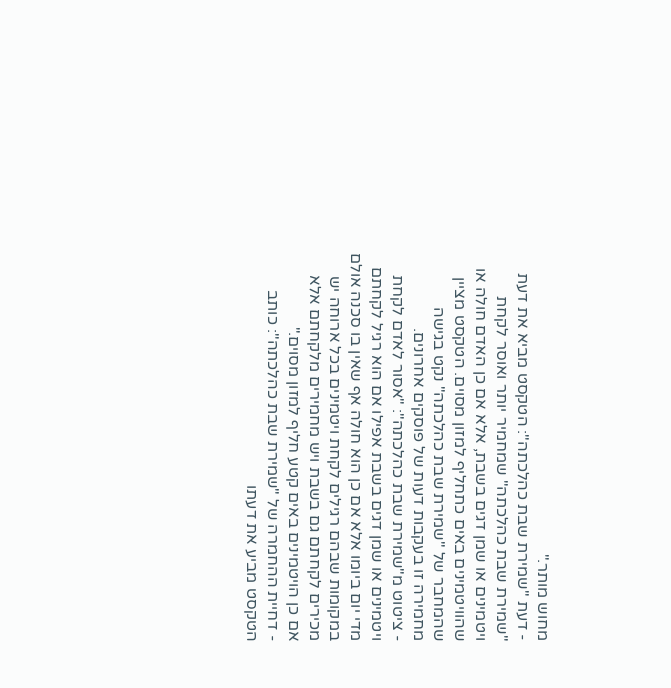מחוש מותר."
- דעת "שמירת שבת כהלכתה": הטקסט מביא את דעת "שמירת שבת כהלכתה" שמחמיר יותר ואוסר לקחת ויטמינים או שמן דגים בשבת, אלא אם כן האדם חולה או שהוויטמינים באים כתחליף למזון מסוים. הטקסט מציין שהמחבר של "שמירת שבת כהלכתה" נקט בגישה מחמירה זו בעקבות דעות של פוסקים אחרונים.
- ציטוט מ"שמירת שבת כהלכתה": "אסור לאדם לקחת ויטמינים או שמן דגים בשבת אפילו אם הוא רגיל לקחתם מדי יום ביומו אלא אם כן הוא חולה אף שאין בו סכנה אולם במקומות שבהם רגילים לקחת ויטמינים בכל ארוחה יש מכירים לקחתם גם בשבת ויש מחמירים מלקחתם אלא אם כן הויטמינים באים קטע חליף למזון מסוים."
- דחיית ההחמרה של "שמירת שבת כהלכתה": כותב הטקסט מביע את דעתו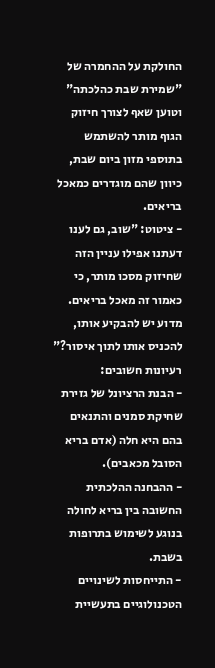החולקת על ההחמרה של "שמירת שבת כהלכתה" וטוען שאף לצורך חיזוק הגוף מותר להשתמש בתוספי מזון ביום שבת, כיוון שהם מוגדרים כמאכל בריאים.
- ציטוט: "שוב, גם לענו דעתנו אפילו עניין הזה שחיזוק מסכו מותר, כי כאמור זה מאכל בריאים. מדוע יש להבקיע אותו, להכניס אותו לתוך איסור?"
רעיונות חשובים:
- הבנת הרציונל של גזירת שחיקת סמנים והתנאים בהם היא חלה (אדם בריא הסובל מכאבים).
- ההבחנה ההלכתית החשובה בין בריא לחולה בנוגע לשימוש בתרופות בשבת.
- התייחסות לשינויים הטכנולוגיים בתעשיית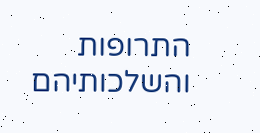התרופות והשלכותיהם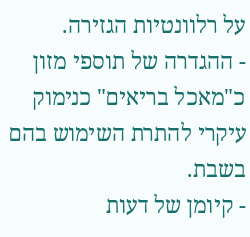על רלוונטיות הגזירה.
- ההגדרה של תוספי מזון כ"מאכל בריאים" כנימוק עיקרי להתרת השימוש בהם בשבת.
- קיומן של דעות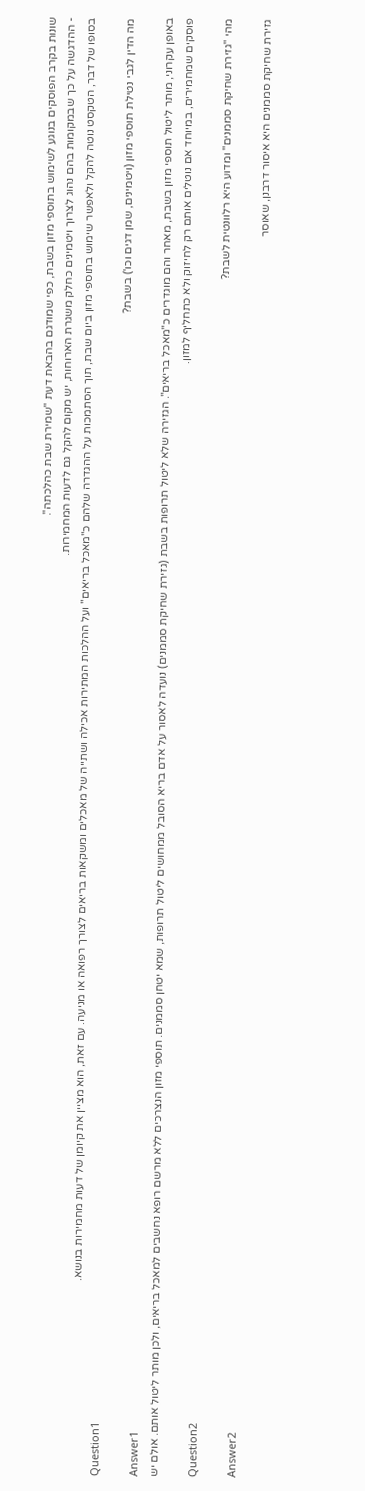שונות בקרב הפוסקים בנוגע לשימוש בתוספי מזון בשבת, כפי שמודגם בהבאת דעת "שמירת שבת כהלכתה".
- ההדגשה על כך שבמקומות בהם נהוג לצרוך ויטמינים כחלק משגרת הארוחות, יש מקום להקל גם לדעות המחמירות.
בסופו של דבר, הטקסט נוטה להקל ולאפשר שימוש בתוספי מזון ביום שבת, תוך הסתמכות על ההגדרה שלהם כ"מאכל בריאים" ועל ההלכות המתירות אכילה ושתייה של מאכלים ומשקאות בריאים לצורך רפואה או מניעה. עם זאת, הוא מציין את קיומן של דעות מחמירות בנושא.
Question1
מה הדין לגבי נטילת תוספי מזון (ויטמינים, שמן דגים וכו') בשבת?
Answer1
באופן עקרוני, מותר ליטול תוספי מזון בשבת, מאחר והם מוגדרים כ"מאכל בריאים". הגזירה שלא ליטול תרופות בשבת (גזירת שחיקת סממנים) נועדה לאסור על אדם בריא הסובל ממחושים ליטול תרופות, שמא יטחן סממנים. תוספי מזון הנצרכים ללא מרשם רופא נחשבים למאכל בריאים, ולכן מותר ליטול אותם. אולם יש פוסקים שמחמירים, במיוחד אם נוטלים אותם רק לחיזוק ולא כתחליף למזון.
Question2
מהי "גזירת שחיקת סממנים" ומדוע היא רלוונטית לשבת?
Answer2
גזירת שחיקת סממנים היא איסור דרבנן, שאוסר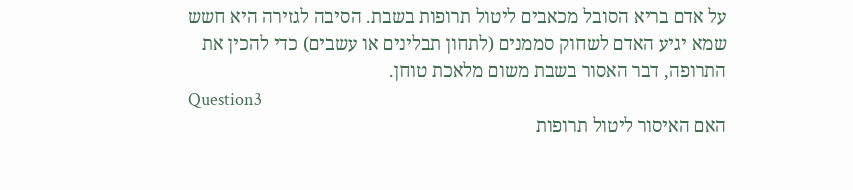על אדם בריא הסובל מכאבים ליטול תרופות בשבת. הסיבה לגזירה היא חשש שמא יגיע האדם לשחוק סממנים (לתחון תבלינים או עשבים) כדי להכין את התרופה, דבר האסור בשבת משום מלאכת טוחן.
Question3
האם האיסור ליטול תרופות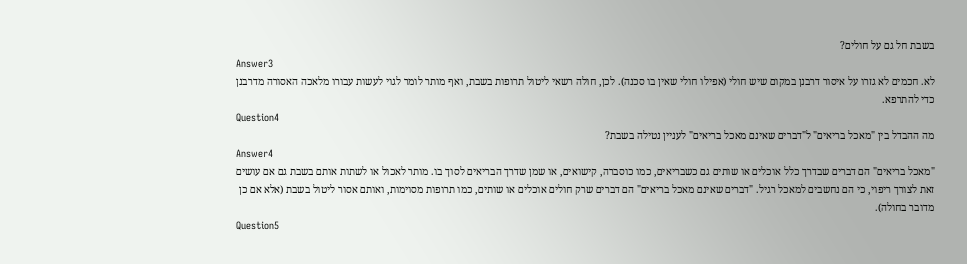בשבת חל גם על חולים?
Answer3
לא. חכמים לא גזרו על איסור דרבנן במקום שיש חולי (אפילו חולי שאין בו סכנה). לכן, חולה רשאי ליטול תרופות בשבת, ואף מותר לומר לגוי לעשות עבורו מלאכה האסורה מדרבנן כדי להתרפא.
Question4
מה ההבדל בין "מאכל בריאים" ל"דברים שאינם מאכל בריאים" לעניין נטילה בשבת?
Answer4
"מאכל בריאים" הם דברים שבדרך כלל אוכלים או שותים גם כשבריאים, כמו כוסברה, קישואים, או שמן שדרך הבריאים לסוך בו. מותר לאכול או לשתות אותם בשבת גם אם עושים זאת לצורך ריפוי, כי הם נחשבים למאכל רגיל. "דברים שאינם מאכל בריאים" הם דברים שרק חולים אוכלים או שותים, כמו תרופות מסוימות, ואותם אסור ליטול בשבת (אלא אם כן מדובר בחולה).
Question5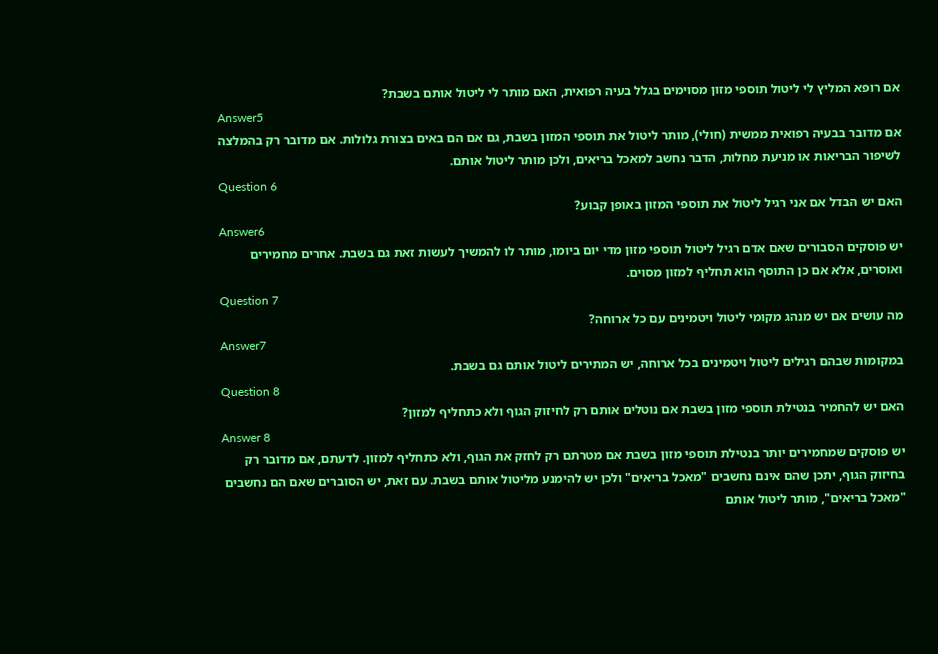אם רופא המליץ לי ליטול תוספי מזון מסוימים בגלל בעיה רפואית, האם מותר לי ליטול אותם בשבת?
Answer5
אם מדובר בבעיה רפואית ממשית (חולי), מותר ליטול את תוספי המזון בשבת, גם אם הם באים בצורת גלולות. אם מדובר רק בהמלצה לשיפור הבריאות או מניעת מחלות, הדבר נחשב למאכל בריאים, ולכן מותר ליטול אותם.
Question 6
האם יש הבדל אם אני רגיל ליטול את תוספי המזון באופן קבוע?
Answer6
יש פוסקים הסבורים שאם אדם רגיל ליטול תוספי מזון מדי יום ביומו, מותר לו להמשיך לעשות זאת גם בשבת. אחרים מחמירים ואוסרים, אלא אם כן התוסף הוא תחליף למזון מסוים.
Question 7
מה עושים אם יש מנהג מקומי ליטול ויטמינים עם כל ארוחה?
Answer7
במקומות שבהם רגילים ליטול ויטמינים בכל ארוחה, יש המתירים ליטול אותם גם בשבת.
Question 8
האם יש להחמיר בנטילת תוספי מזון בשבת אם נוטלים אותם רק לחיזוק הגוף ולא כתחליף למזון?
Answer 8
יש פוסקים שמחמירים יותר בנטילת תוספי מזון בשבת אם מטרתם רק לחזק את הגוף, ולא כתחליף למזון. לדעתם, אם מדובר רק בחיזוק הגוף, יתכן שהם אינם נחשבים "מאכל בריאים" ולכן יש להימנע מליטול אותם בשבת. עם זאת, יש הסוברים שאם הם נחשבים "מאכל בריאים", מותר ליטול אותם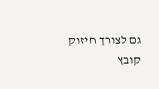גם לצורך חיזוק
קובץ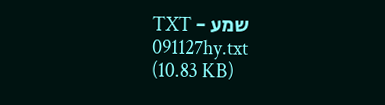שמע - TXT
091127hy.txt
(10.83 KB)